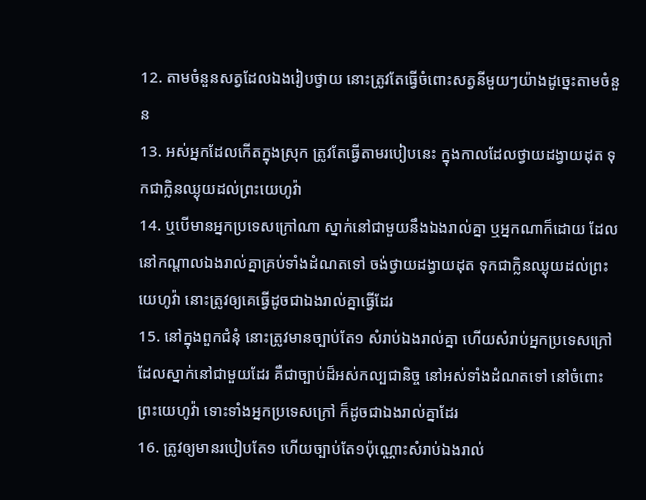12. តាមចំនួនសត្វដែលឯងរៀបថ្វាយ នោះត្រូវតែធ្វើចំពោះសត្វនីមួយៗយ៉ាងដូច្នេះតាមចំនួន
13. អស់អ្នកដែលកើតក្នុងស្រុក ត្រូវតែធ្វើតាមរបៀបនេះ ក្នុងកាលដែលថ្វាយដង្វាយដុត ទុកជាក្លិនឈ្ងុយដល់ព្រះយេហូវ៉ា
14. ឬបើមានអ្នកប្រទេសក្រៅណា ស្នាក់នៅជាមួយនឹងឯងរាល់គ្នា ឬអ្នកណាក៏ដោយ ដែលនៅកណ្តាលឯងរាល់គ្នាគ្រប់ទាំងដំណតទៅ ចង់ថ្វាយដង្វាយដុត ទុកជាក្លិនឈ្ងុយដល់ព្រះយេហូវ៉ា នោះត្រូវឲ្យគេធ្វើដូចជាឯងរាល់គ្នាធ្វើដែរ
15. នៅក្នុងពួកជំនុំ នោះត្រូវមានច្បាប់តែ១ សំរាប់ឯងរាល់គ្នា ហើយសំរាប់អ្នកប្រទេសក្រៅ ដែលស្នាក់នៅជាមួយដែរ គឺជាច្បាប់ដ៏អស់កល្បជានិច្ច នៅអស់ទាំងដំណតទៅ នៅចំពោះព្រះយេហូវ៉ា ទោះទាំងអ្នកប្រទេសក្រៅ ក៏ដូចជាឯងរាល់គ្នាដែរ
16. ត្រូវឲ្យមានរបៀបតែ១ ហើយច្បាប់តែ១ប៉ុណ្ណោះសំរាប់ឯងរាល់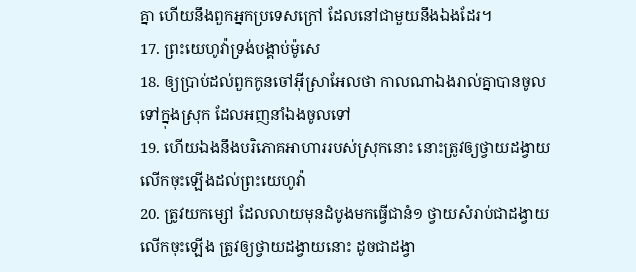គ្នា ហើយនឹងពួកអ្នកប្រទេសក្រៅ ដែលនៅជាមួយនឹងឯងដែរ។
17. ព្រះយេហូវ៉ាទ្រង់បង្គាប់ម៉ូសេ
18. ឲ្យប្រាប់ដល់ពួកកូនចៅអ៊ីស្រាអែលថា កាលណាឯងរាល់គ្នាបានចូលទៅក្នុងស្រុក ដែលអញនាំឯងចូលទៅ
19. ហើយឯងនឹងបរិភោគអាហាររបស់ស្រុកនោះ នោះត្រូវឲ្យថ្វាយដង្វាយលើកចុះឡើងដល់ព្រះយេហូវ៉ា
20. ត្រូវយកម្សៅ ដែលលាយមុនដំបូងមកធ្វើជានំ១ ថ្វាយសំរាប់ជាដង្វាយលើកចុះឡើង ត្រូវឲ្យថ្វាយដង្វាយនោះ ដូចជាដង្វា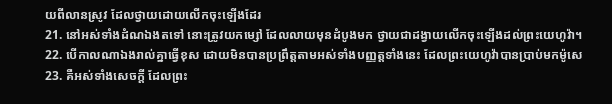យពីលានស្រូវ ដែលថ្វាយដោយលើកចុះឡើងដែរ
21. នៅអស់ទាំងដំណឯងតទៅ នោះត្រូវយកម្សៅ ដែលលាយមុនដំបូងមក ថ្វាយជាដង្វាយលើកចុះឡើងដល់ព្រះយេហូវ៉ា។
22. បើកាលណាឯងរាល់គ្នាធ្វើខុស ដោយមិនបានប្រព្រឹត្តតាមអស់ទាំងបញ្ញត្តទាំងនេះ ដែលព្រះយេហូវ៉ាបានប្រាប់មកម៉ូសេ
23. គឺអស់ទាំងសេចក្ដី ដែលព្រះ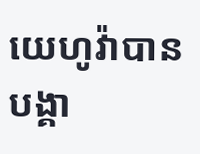យេហូវ៉ាបានបង្គា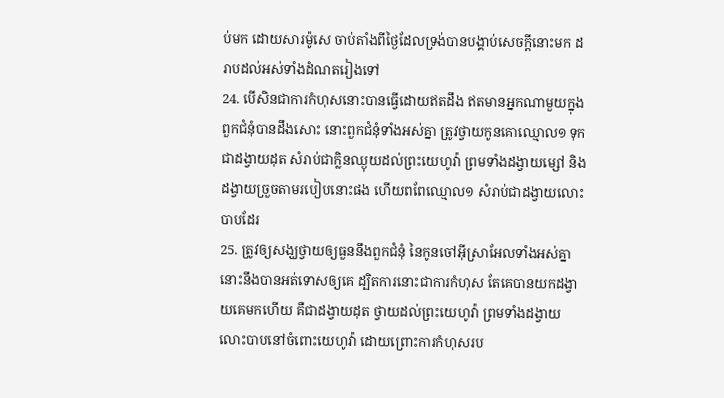ប់មក ដោយសារម៉ូសេ ចាប់តាំងពីថ្ងៃដែលទ្រង់បានបង្គាប់សេចក្ដីនោះមក ដរាបដល់អស់ទាំងដំណតរៀងទៅ
24. បើសិនជាការកំហុសនោះបានធ្វើដោយឥតដឹង ឥតមានអ្នកណាមួយក្នុងពួកជំនុំបានដឹងសោះ នោះពួកជំនុំទាំងអស់គ្នា ត្រូវថ្វាយកូនគោឈ្មោល១ ទុកជាដង្វាយដុត សំរាប់ជាក្លិនឈ្ងុយដល់ព្រះយេហូវ៉ា ព្រមទាំងដង្វាយម្សៅ និងដង្វាយច្រួចតាមរបៀបនោះផង ហើយពពែឈ្មោល១ សំរាប់ជាដង្វាយលោះបាបដែរ
25. ត្រូវឲ្យសង្ឃថ្វាយឲ្យធួននឹងពួកជំនុំ នៃកូនចៅអ៊ីស្រាអែលទាំងអស់គ្នា នោះនឹងបានអត់ទោសឲ្យគេ ដ្បិតការនោះជាការកំហុស តែគេបានយកដង្វាយគេមកហើយ គឺជាដង្វាយដុត ថ្វាយដល់ព្រះយេហូវ៉ា ព្រមទាំងដង្វាយលោះបាបនៅចំពោះយេហូវ៉ា ដោយព្រោះការកំហុសរប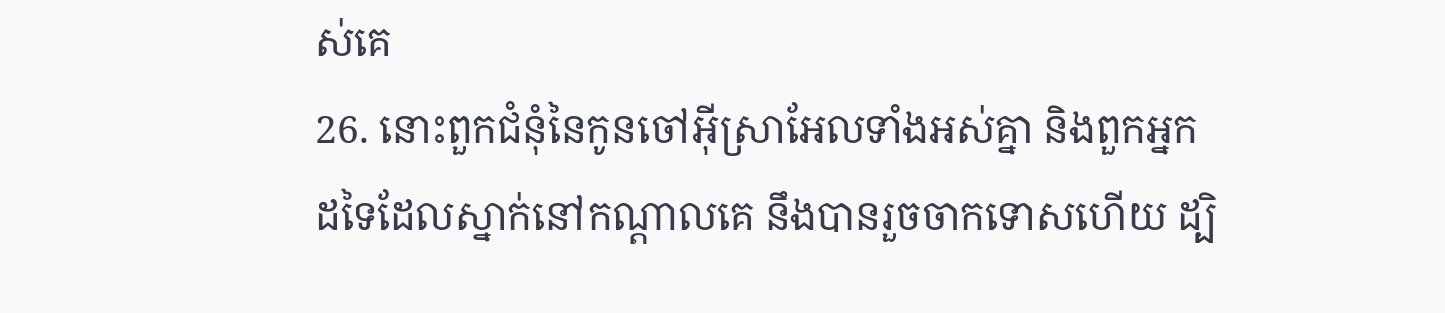ស់គេ
26. នោះពួកជំនុំនៃកូនចៅអ៊ីស្រាអែលទាំងអស់គ្នា និងពួកអ្នកដទៃដែលស្នាក់នៅកណ្តាលគេ នឹងបានរួចចាកទោសហើយ ដ្បិ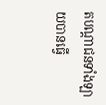តបណ្តាជនទាំងឡាយបានធ្វើ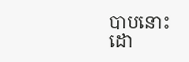បាបនោះ ដោ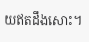យឥតដឹងសោះ។